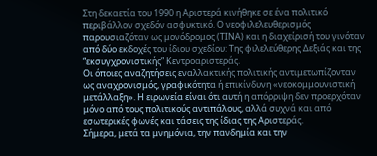Στη δεκαετία του 1990 η Αριστερά κινήθηκε σε ένα πολιτικό περιβάλλον σχεδόν ασφυκτικό. Ο νεοφιλελευθερισμός παρουσιαζόταν ως μονόδρομος (ΤΙΝΑ) και η διαχείρισή του γινόταν από δύο εκδοχές του ίδιου σχεδίου: Της φιλελεύθερης Δεξιάς και της “εκσυγχρονιστικής” Κεντροαριστεράς.
Οι όποιες αναζητήσεις εναλλακτικής πολιτικής αντιμετωπίζονταν ως αναχρονισμός, γραφικότητα ή επικίνδυνη «νεοκομμουνιστική μετάλλαξη». Η ειρωνεία είναι ότι αυτή η απόρριψη δεν προερχόταν μόνο από τους πολιτικούς αντιπάλους, αλλά συχνά και από εσωτερικές φωνές και τάσεις της ίδιας της Αριστεράς.
Σήμερα, μετά τα μνημόνια, την πανδημία και την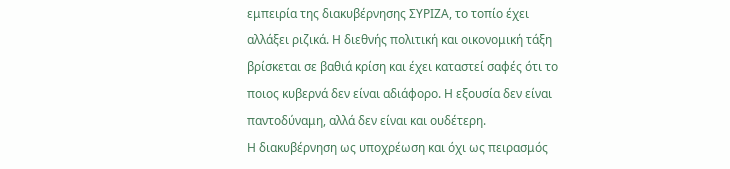εμπειρία της διακυβέρνησης ΣΥΡΙΖΑ, το τοπίο έχει αλλάξει ριζικά. Η διεθνής πολιτική και οικονομική τάξη βρίσκεται σε βαθιά κρίση και έχει καταστεί σαφές ότι το ποιος κυβερνά δεν είναι αδιάφορο. Η εξουσία δεν είναι παντοδύναμη, αλλά δεν είναι και ουδέτερη.
Η διακυβέρνηση ως υποχρέωση και όχι ως πειρασμός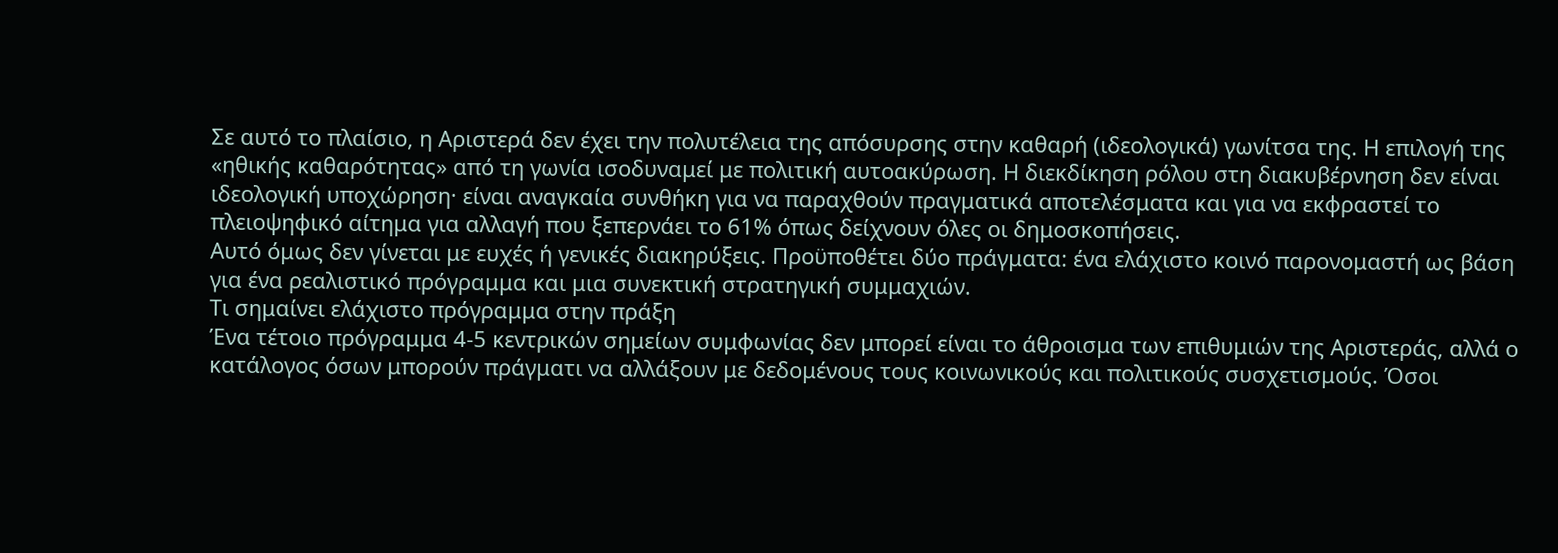Σε αυτό το πλαίσιο, η Αριστερά δεν έχει την πολυτέλεια της απόσυρσης στην καθαρή (ιδεολογικά) γωνίτσα της. Η επιλογή της «ηθικής καθαρότητας» από τη γωνία ισοδυναμεί με πολιτική αυτοακύρωση. Η διεκδίκηση ρόλου στη διακυβέρνηση δεν είναι ιδεολογική υποχώρηση· είναι αναγκαία συνθήκη για να παραχθούν πραγματικά αποτελέσματα και για να εκφραστεί το πλειοψηφικό αίτημα για αλλαγή που ξεπερνάει το 61% όπως δείχνουν όλες οι δημοσκοπήσεις.
Αυτό όμως δεν γίνεται με ευχές ή γενικές διακηρύξεις. Προϋποθέτει δύο πράγματα: ένα ελάχιστο κοινό παρονομαστή ως βάση για ένα ρεαλιστικό πρόγραμμα και μια συνεκτική στρατηγική συμμαχιών.
Τι σημαίνει ελάχιστο πρόγραμμα στην πράξη
Ένα τέτοιο πρόγραμμα 4-5 κεντρικών σημείων συμφωνίας δεν μπορεί είναι το άθροισμα των επιθυμιών της Αριστεράς, αλλά ο κατάλογος όσων μπορούν πράγματι να αλλάξουν με δεδομένους τους κοινωνικούς και πολιτικούς συσχετισμούς. Όσοι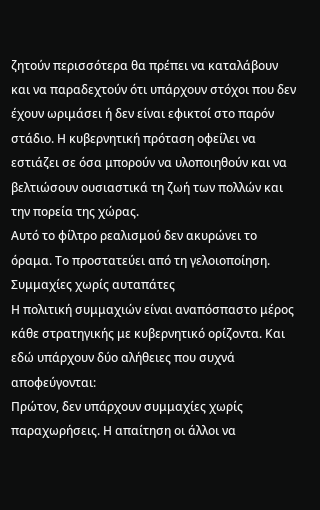ζητούν περισσότερα θα πρέπει να καταλάβουν και να παραδεχτούν ότι υπάρχουν στόχοι που δεν έχουν ωριμάσει ή δεν είναι εφικτοί στο παρόν στάδιο. Η κυβερνητική πρόταση οφείλει να εστιάζει σε όσα μπορούν να υλοποιηθούν και να βελτιώσουν ουσιαστικά τη ζωή των πολλών και την πορεία της χώρας.
Αυτό το φίλτρο ρεαλισμού δεν ακυρώνει το όραμα. Το προστατεύει από τη γελοιοποίηση.
Συμμαχίες χωρίς αυταπάτες
Η πολιτική συμμαχιών είναι αναπόσπαστο μέρος κάθε στρατηγικής με κυβερνητικό ορίζοντα. Και εδώ υπάρχουν δύο αλήθειες που συχνά αποφεύγονται:
Πρώτον, δεν υπάρχουν συμμαχίες χωρίς παραχωρήσεις. Η απαίτηση οι άλλοι να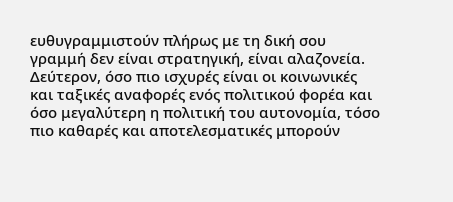ευθυγραμμιστούν πλήρως με τη δική σου γραμμή δεν είναι στρατηγική, είναι αλαζονεία.
Δεύτερον, όσο πιο ισχυρές είναι οι κοινωνικές και ταξικές αναφορές ενός πολιτικού φορέα και όσο μεγαλύτερη η πολιτική του αυτονομία, τόσο πιο καθαρές και αποτελεσματικές μπορούν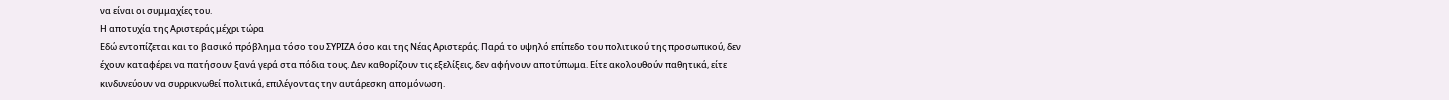να είναι οι συμμαχίες του.
Η αποτυχία της Αριστεράς μέχρι τώρα
Εδώ εντοπίζεται και το βασικό πρόβλημα τόσο του ΣΥΡΙΖΑ όσο και της Νέας Αριστεράς. Παρά το υψηλό επίπεδο του πολιτικού της προσωπικού, δεν έχουν καταφέρει να πατήσουν ξανά γερά στα πόδια τους. Δεν καθορίζουν τις εξελίξεις, δεν αφήνουν αποτύπωμα. Είτε ακολουθούν παθητικά, είτε κινδυνεύουν να συρρικνωθεί πολιτικά, επιλέγοντας την αυτάρεσκη απομόνωση.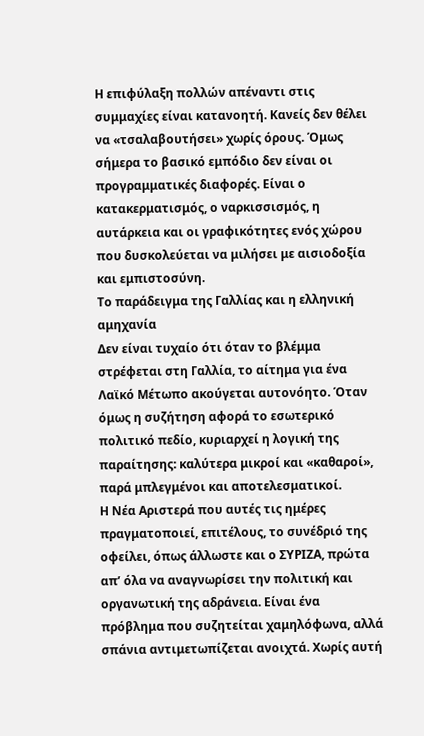Η επιφύλαξη πολλών απέναντι στις συμμαχίες είναι κατανοητή. Κανείς δεν θέλει να «τσαλαβουτήσει» χωρίς όρους. Όμως σήμερα το βασικό εμπόδιο δεν είναι οι προγραμματικές διαφορές. Είναι ο κατακερματισμός, ο ναρκισσισμός, η αυτάρκεια και οι γραφικότητες ενός χώρου που δυσκολεύεται να μιλήσει με αισιοδοξία και εμπιστοσύνη.
Το παράδειγμα της Γαλλίας και η ελληνική αμηχανία
Δεν είναι τυχαίο ότι όταν το βλέμμα στρέφεται στη Γαλλία, το αίτημα για ένα Λαϊκό Μέτωπο ακούγεται αυτονόητο. Όταν όμως η συζήτηση αφορά το εσωτερικό πολιτικό πεδίο, κυριαρχεί η λογική της παραίτησης: καλύτερα μικροί και «καθαροί», παρά μπλεγμένοι και αποτελεσματικοί.
Η Νέα Αριστερά που αυτές τις ημέρες πραγματοποιεί, επιτέλους, το συνέδριό της οφείλει, όπως άλλωστε και ο ΣΥΡΙΖΑ, πρώτα απ’ όλα να αναγνωρίσει την πολιτική και οργανωτική της αδράνεια. Είναι ένα πρόβλημα που συζητείται χαμηλόφωνα, αλλά σπάνια αντιμετωπίζεται ανοιχτά. Χωρίς αυτή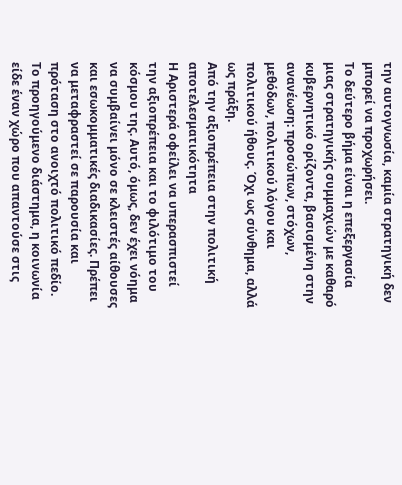την αυτογνωσία, καμία στρατηγική δεν μπορεί να προχωρήσει.
Το δεύτερο βήμα είναι η επεξεργασία μιας στρατηγικής συμμαχιών με καθαρό κυβερνητικό ορίζοντα, βασισμένη στην ανανέωση: προσώπων, στόχων, μεθόδων, πολιτικού λόγου και πολιτικού ήθους. Όχι ως σύνθημα, αλλά ως πράξη.
Από την αξιοπρέπεια στην πολιτική αποτελεσματικότητα
Η Αριστερά οφείλει να υπερασπιστεί την αξιοπρέπεια και το φιλότιμο του κόσμου της. Αυτό, όμως, δεν έχει νόημα να συμβαίνει μόνο σε κλειστές αίθουσες και εσωκομματικές διαδικασίες. Πρέπει να μεταφραστεί σε παρουσία και πρόταση στο ανοιχτό πολιτικό πεδίο.
Το προηγούμενο διάστημα, η κοινωνία είδε έναν χώρο που απαντούσε στις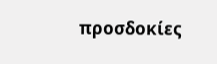προσδοκίες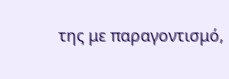της με παραγοντισμό,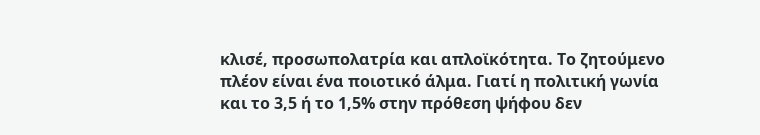κλισέ, προσωπολατρία και απλοϊκότητα. Το ζητούμενο πλέον είναι ένα ποιοτικό άλμα. Γιατί η πολιτική γωνία και το 3,5 ή το 1,5% στην πρόθεση ψήφου δεν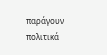παράγουν πολιτικά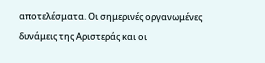αποτελέσματα. Οι σημερινές οργανωμένες δυνάμεις της Αριστεράς και οι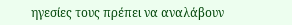ηγεσίες τους πρέπει να αναλάβουν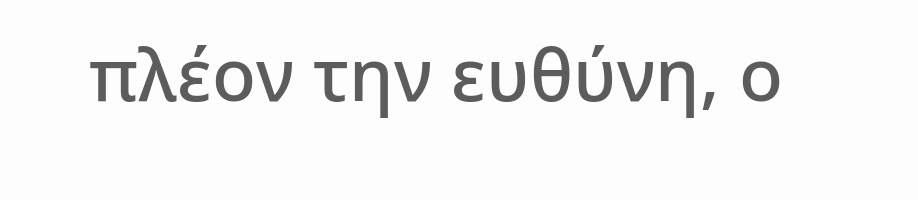πλέον την ευθύνη, ο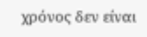χρόνος δεν είναι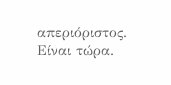απεριόριστος. Είναι τώρα.